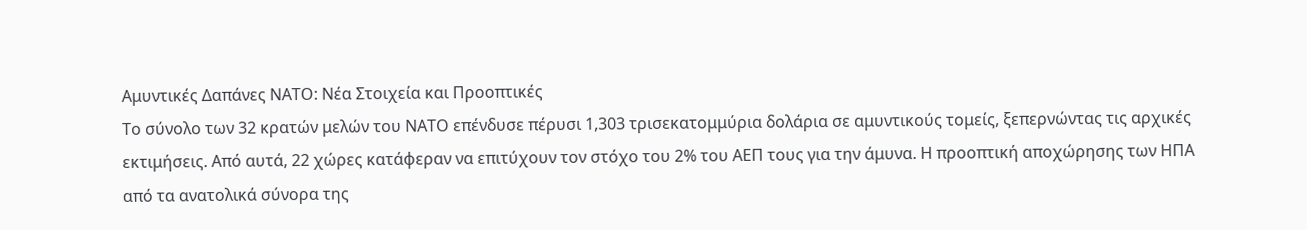Αμυντικές Δαπάνες ΝΑΤΟ: Νέα Στοιχεία και Προοπτικές
Το σύνολο των 32 κρατών μελών του ΝΑΤΟ επένδυσε πέρυσι 1,303 τρισεκατομμύρια δολάρια σε αμυντικούς τομείς, ξεπερνώντας τις αρχικές εκτιμήσεις. Από αυτά, 22 χώρες κατάφεραν να επιτύχουν τον στόχο του 2% του ΑΕΠ τους για την άμυνα. Η προοπτική αποχώρησης των ΗΠΑ από τα ανατολικά σύνορα της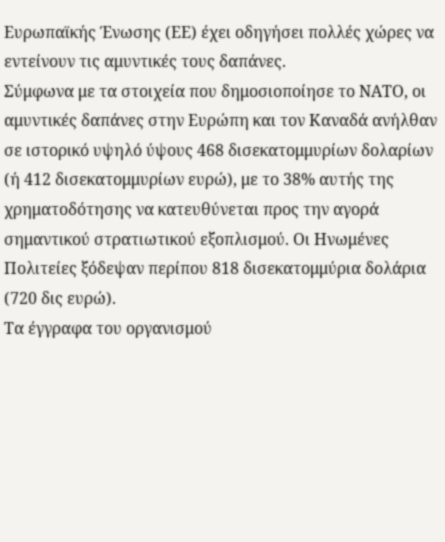Ευρωπαϊκής Ένωσης (ΕΕ) έχει οδηγήσει πολλές χώρες να εντείνουν τις αμυντικές τους δαπάνες.
Σύμφωνα με τα στοιχεία που δημοσιοποίησε το ΝΑΤΟ, οι αμυντικές δαπάνες στην Ευρώπη και τον Καναδά ανήλθαν σε ιστορικό υψηλό ύψους 468 δισεκατομμυρίων δολαρίων (ή 412 δισεκατομμυρίων ευρώ), με το 38% αυτής της χρηματοδότησης να κατευθύνεται προς την αγορά σημαντικού στρατιωτικού εξοπλισμού. Οι Ηνωμένες Πολιτείες ξόδεψαν περίπου 818 δισεκατομμύρια δολάρια (720 δις ευρώ).
Τα έγγραφα του οργανισμού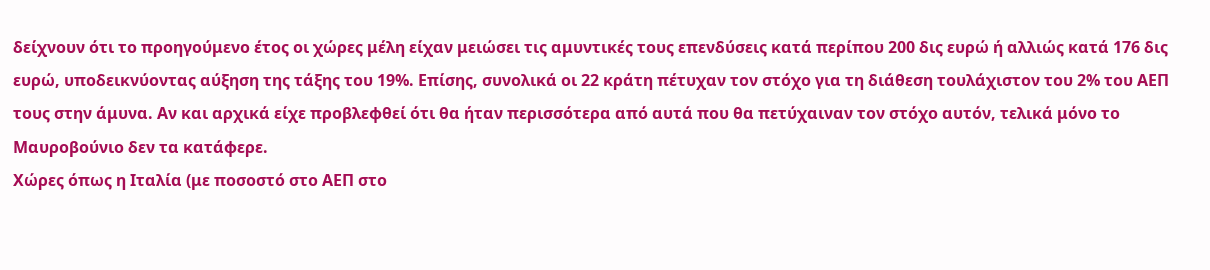δείχνουν ότι το προηγούμενο έτος οι χώρες μέλη είχαν μειώσει τις αμυντικές τους επενδύσεις κατά περίπου 200 δις ευρώ ή αλλιώς κατά 176 δις ευρώ, υποδεικνύοντας αύξηση της τάξης του 19%. Επίσης, συνολικά οι 22 κράτη πέτυχαν τον στόχο για τη διάθεση τουλάχιστον του 2% του ΑΕΠ τους στην άμυνα. Αν και αρχικά είχε προβλεφθεί ότι θα ήταν περισσότερα από αυτά που θα πετύχαιναν τον στόχο αυτόν, τελικά μόνο το Μαυροβούνιο δεν τα κατάφερε.
Χώρες όπως η Ιταλία (με ποσοστό στο ΑΕΠ στο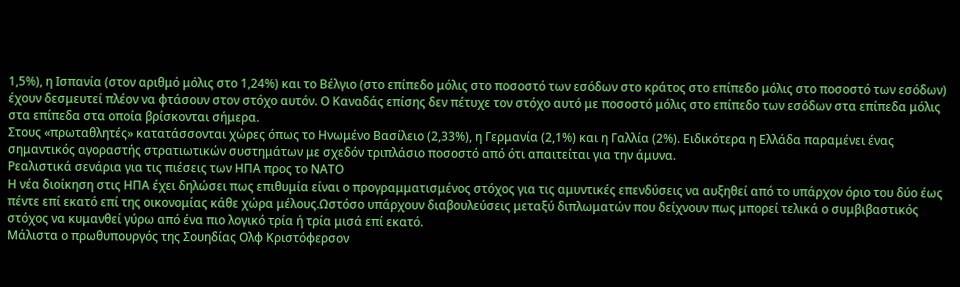1,5%), η Ισπανία (στον αριθμό μόλις στο 1,24%) και το Βέλγιο (στο επίπεδο μόλις στο ποσοστό των εσόδων στο κράτος στο επίπεδο μόλις στο ποσοστό των εσόδων) έχουν δεσμευτεί πλέον να φτάσουν στον στόχο αυτόν. Ο Καναδάς επίσης δεν πέτυχε τον στόχο αυτό με ποσοστό μόλις στο επίπεδο των εσόδων στα επίπεδα μόλις στα επίπεδα στα οποία βρίσκονται σήμερα.
Στους «πρωταθλητές» κατατάσσονται χώρες όπως το Ηνωμένο Βασίλειο (2,33%), η Γερμανία (2,1%) και η Γαλλία (2%). Ειδικότερα η Ελλάδα παραμένει ένας σημαντικός αγοραστής στρατιωτικών συστημάτων με σχεδόν τριπλάσιο ποσοστό από ότι απαιτείται για την άμυνα.
Pεαλιστικά σενάρια για τις πιέσεις των ΗΠΑ προς το ΝΑΤΟ
Η νέα διοίκηση στις ΗΠΑ έχει δηλώσει πως επιθυμία είναι ο προγραμματισμένος στόχος για τις αμυντικές επενδύσεις να αυξηθεί από το υπάρχον όριο του δύο έως πέντε επί εκατό επί της οικονομίας κάθε χώρα μέλους.Ωστόσο υπάρχουν διαβουλεύσεις μεταξύ διπλωματών που δείχνουν πως μπορεί τελικά ο συμβιβαστικός στόχος να κυμανθεί γύρω από ένα πιο λογικό τρία ή τρία μισά επί εκατό.
Μάλιστα ο πρωθυπουργός της Σουηδίας Ολφ Κριστόφερσον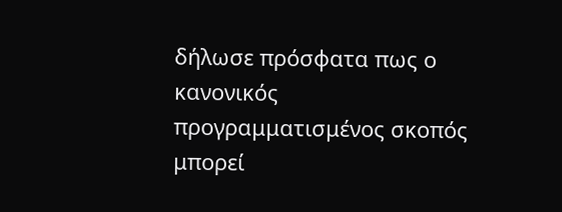δήλωσε πρόσφατα πως ο κανονικός προγραμματισμένος σκοπός μπορεί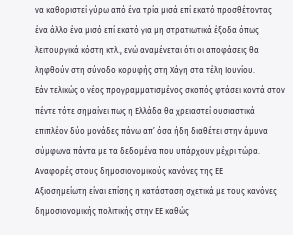να καθοριστεί γύρω από ένα τρία μισά επί εκατό προσθέτοντας ένα άλλο ένα μισό επί εκατό για μη στρατιωτικά έξοδα όπως λειτουργικά κόστη κτλ., ενώ αναμένεται ότι οι αποφάσεις θα ληφθούν στη σύνοδο κορυφής στη Χάγη στα τέλη Ιουνίου.
Eάν τελικώς ο νέος προγραμματισμένος σκοπός φτάσει κοντά στον πέντε τότε σημαίνει πως η Ελλάδα θα χρειαστεί ουσιαστικά επιπλέον δύο μονάδες πάνω απ’ όσα ήδη διαθέτει στην άμυνα σύμφωνα πάντα με τα δεδομένα που υπάρχουν μέχρι τώρα.
Aναφορές στους δημοσιονομικούς κανόνες της ΕΕ
Aξιοσηµείωτη είναι επίσης η κατάσταση σχετικά µε τους κανόνες δηµοσιονοµικής πολιτικής στην ΕE καθώς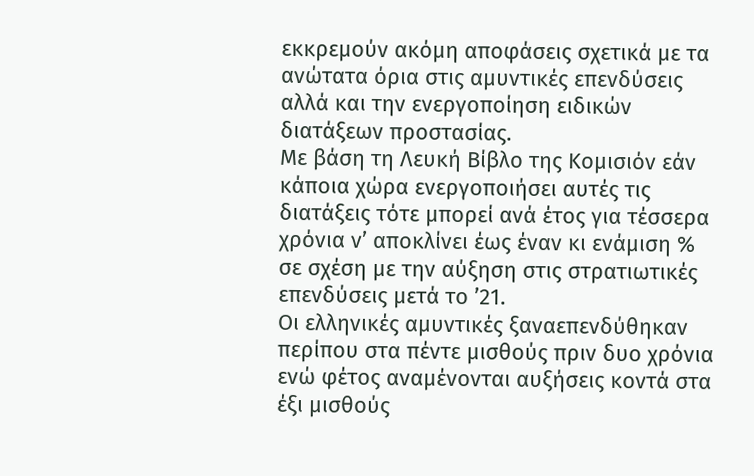εκκρεµούν ακόµη αποφάσεις σχετικά µε τα ανώτατα όρια στις αµυντικές επενδύσεις αλλά και την ενεργοποίηση ειδικών διατάξεων προστασίας.
Με βάση τη Λευκή Βίβλο της Κοµισιόν εάν κάποια χώρα ενεργοποιήσει αυτές τις διατάξεις τότε μπορεί ανά έτος για τέσσερα χρόνια ν’ αποκλίνει έως έναν κι ενάμιση % σε σχέση µε την αύξηση στις στρατιωτικές επενδύσεις μετά το ’21.
Οι ελληνικές αµυντικές ξαναεπενδύθηκαν περίπου στα πέντε μισθούς πριν δυο χρόνια ενώ φέτος αναμένονται αυξήσεις κοντά στα έξι μισθούς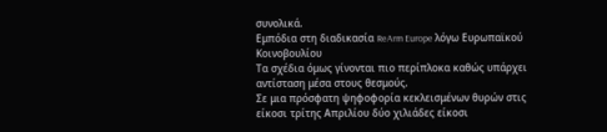συνολικά.
Eμπόδια στη διαδικασία ReArm Europe λόγω Ευρωπαϊκού Κοινοβουλίου
Tα σχέδια όμως γίνονται πιο περίπλοκα καθώς υπάρχει αντίσταση μέσα στους θεσμούς.
Σε μια πρόσφατη ψηφοφορία κεκλεισμένων θυρών στις είκοσι τρίτης Απριλίου δύο χιλιάδες είκοσι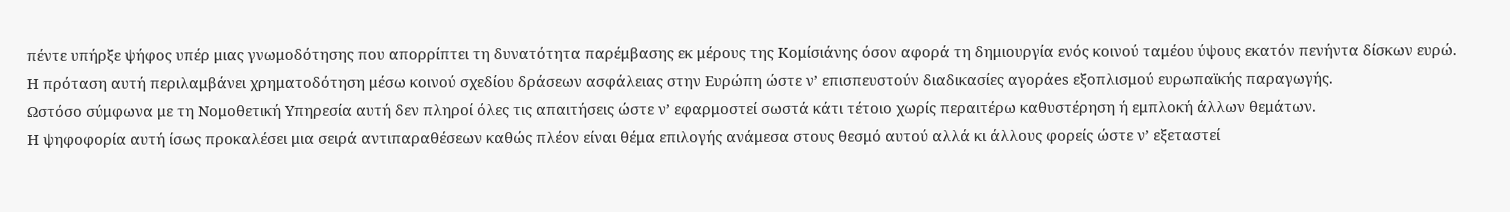πέντε υπήρξε ψήφος υπέρ μιας γνωμοδότησης που απορρίπτει τη δυνατότητα παρέμβασης εκ μέρους της Κομίσιάνης όσον αφορά τη δημιουργία ενός κοινού ταμέου ύψους εκατόν πενήντα δίσκων ευρώ.
Η πρόταση αυτή περιλαμβάνει χρηματοδότηση μέσω κοινού σχεδίου δράσεων ασφάλειας στην Ευρώπη ώστε ν’ επισπευστούν διαδικασίες αγοράes εξοπλισμού ευρωπαϊκής παραγωγής.
Ωστόσο σύμφωνα με τη Νομοθετική Υπηρεσία αυτή δεν πληροί όλες τις απαιτήσεις ώστε ν’ εφαρμοστεί σωστά κάτι τέτοιο χωρίς περαιτέρω καθυστέρηση ή εμπλοκή άλλων θεμάτων.
Η ψηφοφορία αυτή ίσως προκαλέσει μια σειρά αντιπαραθέσεων καθώς πλέον είναι θέμα επιλογής ανάμεσα στους θεσμό αυτού αλλά κι άλλους φορείς ώστε ν’ εξεταστεί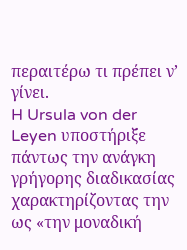περαιτέρω τι πρέπει ν’ γίνει.
H Ursula von der Leyen υποστήριξε πάντως την ανάγκη γρήγορης διαδικασίας χαρακτηρίζοντας την ως «την μοναδική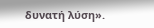δυνατή λύση».